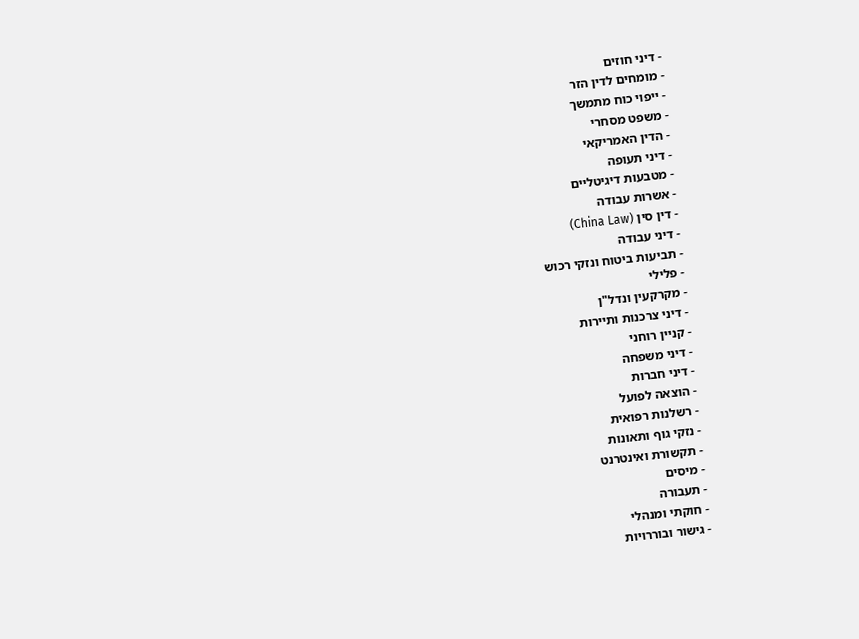- דיני חוזים
- מומחים לדין הזר
- ייפוי כוח מתמשך
- משפט מסחרי
- הדין האמריקאי
- דיני תעופה
- מטבעות דיגיטליים
- אשרות עבודה
- דין סין (China Law)
- דיני עבודה
- תביעות ביטוח ונזקי רכוש
- פלילי
- מקרקעין ונדל"ן
- דיני צרכנות ותיירות
- קניין רוחני
- דיני משפחה
- דיני חברות
- הוצאה לפועל
- רשלנות רפואית
- נזקי גוף ותאונות
- תקשורת ואינטרנט
- מיסים
- תעבורה
- חוקתי ומנהלי
- גישור ובוררויות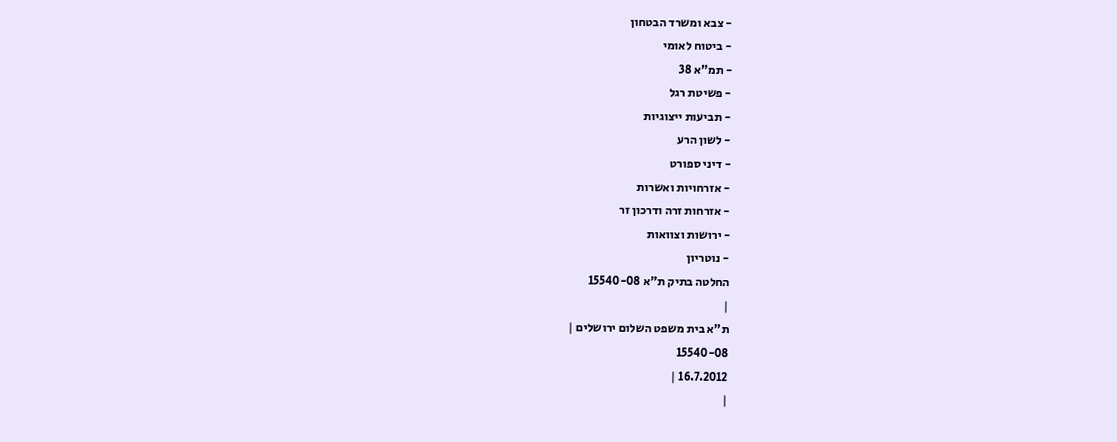- צבא ומשרד הבטחון
- ביטוח לאומי
- תמ"א 38
- פשיטת רגל
- תביעות ייצוגיות
- לשון הרע
- דיני ספורט
- אזרחויות ואשרות
- אזרחות זרה ודרכון זר
- ירושות וצוואות
- נוטריון
החלטה בתיק ת"א 15540-08
|
ת"א בית משפט השלום ירושלים |
15540-08
16.7.2012 |
|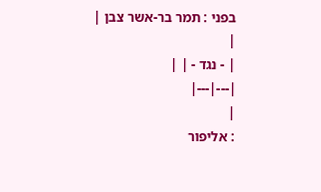בפני : תמר בר-אשר צבן |
|
| - נגד - | |
|---|---|
|
: אליפור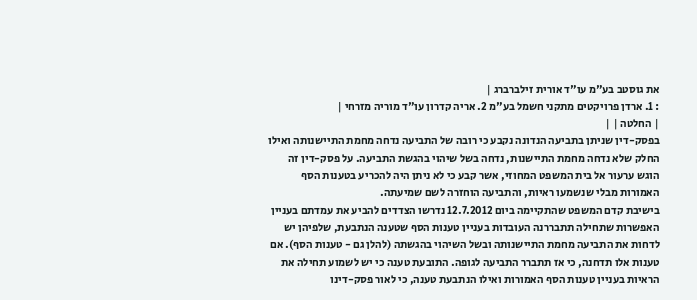את גוסטב בע"מ עו"ד אורית זילברברג |
: 1. ארדן פרויקטים מתקני חשמל בע"מ 2. אריה קדרון עו"ד מוריה מזרחי |
| החלטה | |
בפסק-דין שניתן בתביעה הנדונה נקבע כי רובה של התביעה נדחה מחמת התיישנותה ואילו החלק שלא נדחה מחמת התיישנות, נדחה בשל שיהוי בהגשת התביעה. על פסק-דין זה הוגש ערעור אל בית המשפט המחוזי, אשר קבע כי לא ניתן היה להכריע בטענות הסף האמורות מבלי שנשמעו ראיות, והתביעה הוחזרה לשם שמיעתה.
בישיבת קדם המשפט שהתקיימה ביום 12.7.2012 נדרשו הצדדים להביע את עמדתם בעניין האפשרות שתחילה תתבררנה העובדות בעניין טענות הסף שטענה הנתבעת, שלפיהן יש לדחות את התביעה מחמת התיישנותה ובשל השיהוי בהגשתה (להלן גם - טענות הסף). אם טענות אלו תדחנה, כי אז תתברר התביעה לגופה. התובעת טענה כי יש לשמוע תחילה את הראיות בעניין טענות הסף האמורות ואילו הנתבעת טענה, כי לאור פסק-דינו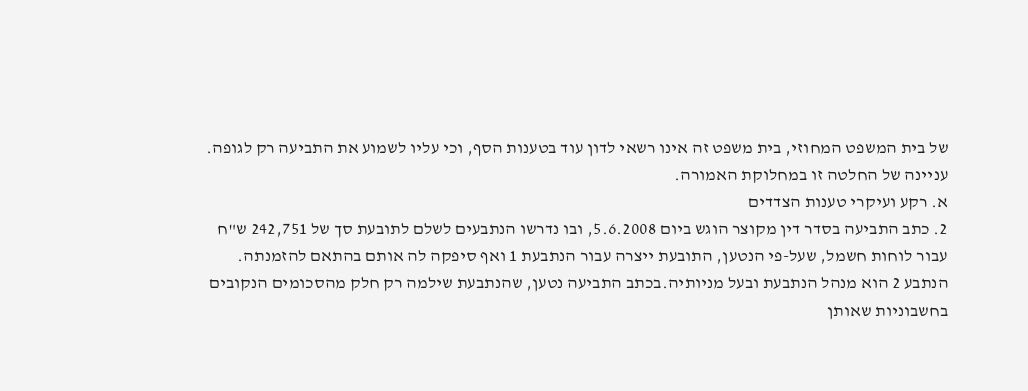של בית המשפט המחוזי, בית משפט זה אינו רשאי לדון עוד בטענות הסף, וכי עליו לשמוע את התביעה רק לגופה.
עניינה של החלטה זו במחלוקת האמורה.
א. רקע ועיקרי טענות הצדדים
2. כתב התביעה בסדר דין מקוצר הוגש ביום 5.6.2008, ובו נדרשו הנתבעים לשלם לתובעת סך של 242,751 ש"ח עבור לוחות חשמל, שעל-פי הנטען, התובעת ייצרה עבור הנתבעת 1 ואף סיפקה לה אותם בהתאם להזמנתה. הנתבע 2 הוא מנהל הנתבעת ובעל מניותיה.בכתב התביעה נטען, שהנתבעת שילמה רק חלק מהסכומים הנקובים בחשבוניות שאותן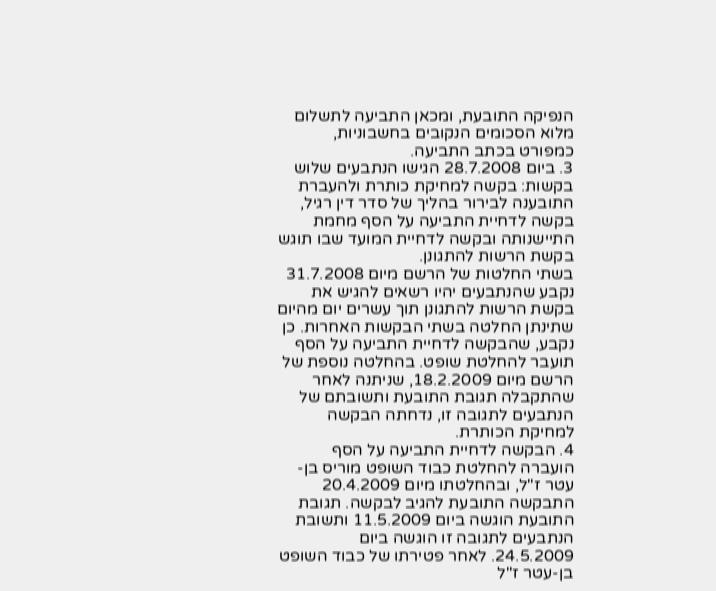הנפיקה התובעת, ומכאן התביעה לתשלום מלוא הסכומים הנקובים בחשבוניות, כמפורט בכתב התביעה.
3. ביום 28.7.2008 הגישו הנתבעים שלוש בקשות: בקשה למחיקת כותרת ולהעברת התובענה לבירור בהליך של סדר דין רגיל, בקשה לדחיית התביעה על הסף מחמת התיישנותה ובקשה לדחיית המועד שבו תוגש בקשת הרשות להתגונן.
בשתי החלטות של הרשם מיום 31.7.2008 נקבע שהנתבעים יהיו רשאים להגיש את בקשת הרשות להתגונן תוך עשרים יום מהיום שתינתן החלטה בשתי הבקשות האחרות. כן נקבע, שהבקשה לדחיית התביעה על הסף תועבר להחלטת שופט. בהחלטה נוספת של הרשם מיום 18.2.2009, שניתנה לאחר שהתקבלה תגובת התובעת ותשובתם של הנתבעים לתגובה זו, נדחתה הבקשה למחיקת הכותרת.
4. הבקשה לדחיית התביעה על הסף הועברה להחלטת כבוד השופט מוריס בן-עטר ז"ל, ובהחלטתו מיום 20.4.2009 התבקשה התובעת להגיב לבקשה. תגובת התובעת הוגשה ביום 11.5.2009 ותשובת הנתבעים לתגובה זו הוגשה ביום 24.5.2009. לאחר פטירתו של כבוד השופט בן-עטר ז"ל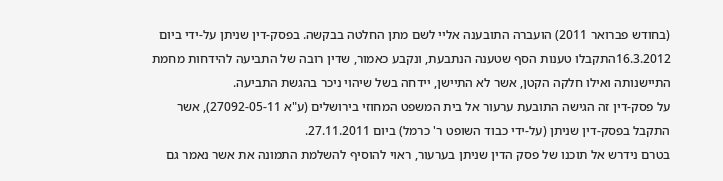(בחודש פברואר 2011) הועברה התובענה אליי לשם מתן החלטה בבקשה. בפסק-דין שניתן על-ידי ביום 16.3.2012התקבלו טענות הסף שטענה הנתבעת, ונקבע כאמור, שדין רובה של התביעה להידחות מחמת התיישנותה ואילו חלקה הקטן, אשר לא התיישן, יידחה בשל שיהוי ניכר בהגשת התביעה.
על פסק-דין זה הגישה התובעת ערעור אל בית המשפט המחוזי בירושלים (ע"א 27092-05-11), אשר התקבל בפסק-דין שניתן (על-ידי כבוד השופט ר' כרמל) ביום 27.11.2011.
בטרם נידרש אל תוכנו של פסק הדין שניתן בערעור, ראוי להוסיף להשלמת התמונה את אשר נאמר גם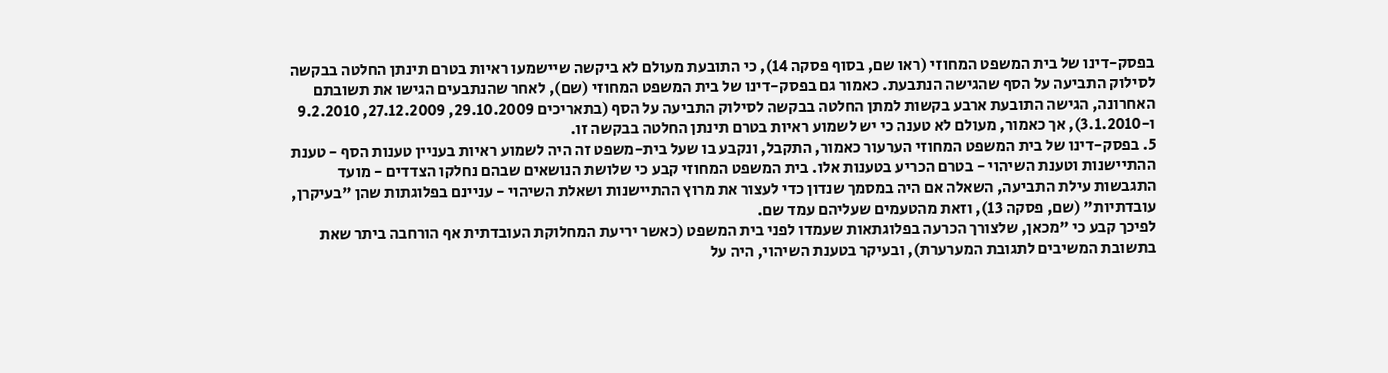בפסק-דינו של בית המשפט המחוזי (ראו שם, בסוף פסקה 14), כי התובעת מעולם לא ביקשה שיישמעו ראיות בטרם תינתן החלטה בבקשה לסילוק התביעה על הסף שהגישה הנתבעת. כאמור גם בפסק-דינו של בית המשפט המחוזי (שם), לאחר שהנתבעים הגישו את תשובתם האחרונה, הגישה התובעת ארבע בקשות למתן החלטה בבקשה לסילוק התביעה על הסף (בתאריכים 29.10.2009, 27.12.2009, 9.2.2010 ו-3.1.2010), אך כאמור, מעולם לא טענה כי יש לשמוע ראיות בטרם תינתן החלטה בבקשה זו.
5. בפסק-דינו של בית המשפט המחוזי הערעור כאמור, התקבל, ונקבע בו שעל בית-משפט זה היה לשמוע ראיות בעניין טענות הסף - טענת ההתיישנות וטענת השיהוי - בטרם הכריע בטענות אלו. בית המשפט המחוזי קבע כי שלושת הנושאים שבהם נחלקו הצדדים - מועד התגבשות עילת התביעה, השאלה אם היה במסמך שנדון כדי לעצור את מרוץ ההתיישנות ושאלת השיהוי - עניינם בפלוגתות שהן "בעיקרן, עובדתיות" (שם, פסקה 13), וזאת מהטעמים שעליהם עמד שם.
לפיכך קבע כי "מכאן, שלצורך הכרעה בפלוגתאות שעמדו לפני בית המשפט (כאשר יריעת המחלוקת העובדתית אף הורחבה ביתר שאת בתשובת המשיבים לתגובת המערערת), ובעיקר בטענת השיהוי, היה על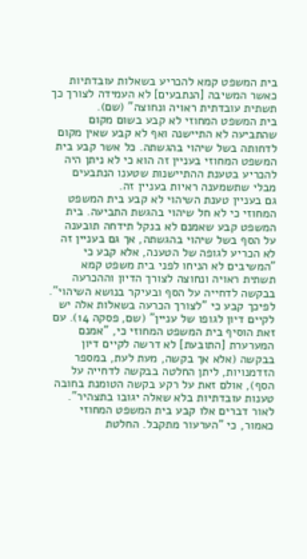בית המשפט קמא להכריע בשאלות עובדתיות כאשר המשיבה [הנתבעים] לא העמידה לצורך כך תשתית עובדתית ראויה ונחוצה" (שם).
בית המשפט המחוזי לא קבע בשום מקום שהתביעה לא התיישנה ואף לא קבע שאין מקום לדחותה בשל שיהוי בהגשתה. כל אשר קבע בית המשפט המחוזי בעניין זה הוא כי לא ניתן היה להכריע בטענת ההתיישנות שטענו הנתבעים מבלי שתשמענה ראיות בעניין זה.
גם בעניין טענת השיהוי לא קבע בית המשפט המחוזי כי לא חל שיהוי בהגשת התביעה. בית המשפט קבע שאמנם לא בנקל תידחה תובענה על הסף בשל שיהוי בהגשתה, אך גם בעניין זה לא הכריע לגופה של הטענה, אלא קבע כי "המשיבים לא הניחו לפני בית משפט קמא תשתית ראויה ונחוצה לצורך הדיון וההכרעה בבקשה לדחייה על הסף ובעיקר בנושא השיהוי". לפיכך קבע כי "לצורך הכרעה בשאלות אלה יש לקיים דיון לגופו של עניין" (שם, פסקה 14). עם זאת הוסיף בית המשפט המחוזי כי, "אמנם המערערת [התובעת] לא דרשה לקיים דיון בבקשה (אלא אך בקשה, מעת לעת, במספר הזדמנויות, ליתן החלטה בבקשה לדחייה על הסף), אולם זאת על רקע בקשה הטומנת בחובה טענות עובדתיות בלא שאלה יגובו בתצהיר".
לאור דברים אלו קבע בית המשפט המחוזי כאמור, כי "הערעור מתקבל. החלטת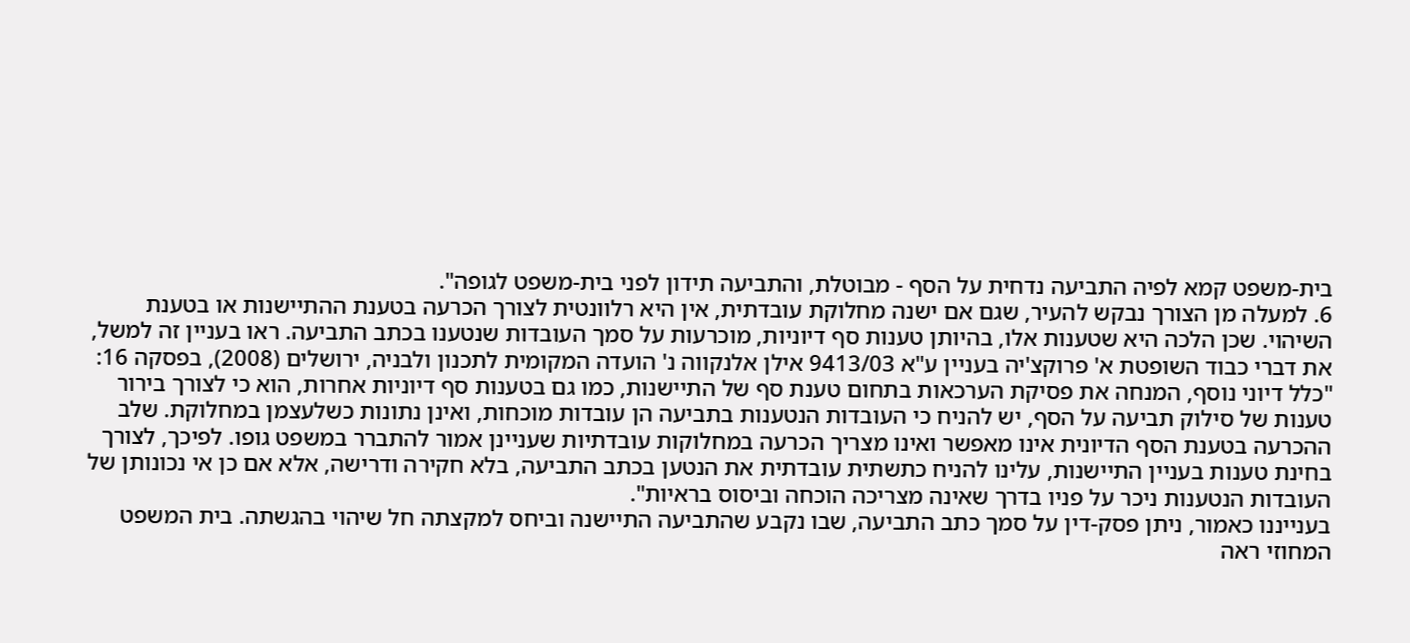בית-משפט קמא לפיה התביעה נדחית על הסף - מבוטלת, והתביעה תידון לפני בית-משפט לגופה".
6. למעלה מן הצורך נבקש להעיר, שגם אם ישנה מחלוקת עובדתית, אין היא רלוונטית לצורך הכרעה בטענת ההתיישנות או בטענת השיהוי. שכן הלכה היא שטענות אלו, בהיותן טענות סף דיוניות, מוכרעות על סמך העובדות שנטענו בכתב התביעה. ראו בעניין זה למשל, את דברי כבוד השופטת א' פרוקצ'יה בעניין ע"א 9413/03 אילן אלנקווה נ' הועדה המקומית לתכנון ולבניה, ירושלים (2008), בפסקה 16:
"כלל דיוני נוסף, המנחה את פסיקת הערכאות בתחום טענת סף של התיישנות, כמו גם בטענות סף דיוניות אחרות, הוא כי לצורך בירור טענות של סילוק תביעה על הסף, יש להניח כי העובדות הנטענות בתביעה הן עובדות מוכחות, ואינן נתונות כשלעצמן במחלוקת. שלב ההכרעה בטענת הסף הדיונית אינו מאפשר ואינו מצריך הכרעה במחלוקות עובדתיות שעניינן אמור להתברר במשפט גופו. לפיכך, לצורך בחינת טענות בעניין התיישנות, עלינו להניח כתשתית עובדתית את הנטען בכתב התביעה, בלא חקירה ודרישה, אלא אם כן אי נכונותן של העובדות הנטענות ניכר על פניו בדרך שאינה מצריכה הוכחה וביסוס בראיות".
בענייננו כאמור, ניתן פסק-דין על סמך כתב התביעה, שבו נקבע שהתביעה התיישנה וביחס למקצתה חל שיהוי בהגשתה. בית המשפט המחוזי ראה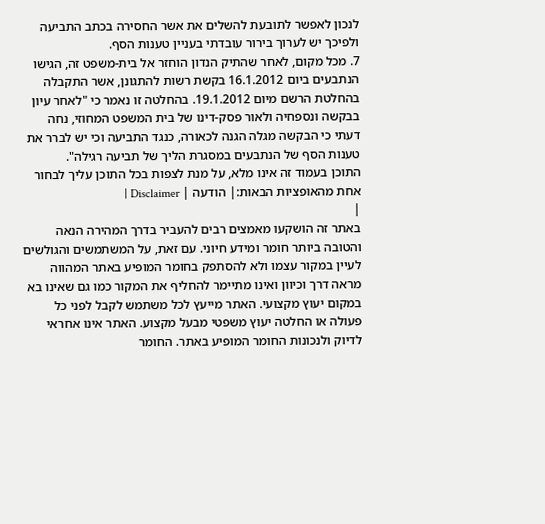לנכון לאפשר לתובעת להשלים את אשר החסירה בכתב התביעה ולפיכך יש לערוך בירור עובדתי בעניין טענות הסף.
7. מכל מקום, לאחר שהתיק הנדון הוחזר אל בית-משפט זה, הגישו הנתבעים ביום 16.1.2012 בקשת רשות להתגונן, אשר התקבלה בהחלטת הרשם מיום 19.1.2012. בהחלטה זו נאמר כי "לאחר עיון בבקשה ונספחיה ולאור פסק-דינו של בית המשפט המחוזי, נחה דעתי כי הבקשה מגלה הגנה לכאורה, כנגד התביעה וכי יש לברר את טענות הסף של הנתבעים במסגרת הליך של תביעה רגילה".
התוכן בעמוד זה אינו מלא, על מנת לצפות בכל התוכן עליך לבחור אחת מהאופציות הבאות:| הודעה | Disclaimer |
|
באתר זה הושקעו מאמצים רבים להעביר בדרך המהירה הנאה והטובה ביותר חומר ומידע חיוני. עם זאת, על המשתמשים והגולשים לעיין במקור עצמו ולא להסתפק בחומר המופיע באתר המהווה מראה דרך וכיוון ואינו מתיימר להחליף את המקור כמו גם שאינו בא במקום יעוץ מקצועי. האתר מייעץ לכל משתמש לקבל לפני כל פעולה או החלטה יעוץ משפטי מבעל מקצוע. האתר אינו אחראי לדיוק ולנכונות החומר המופיע באתר. החומר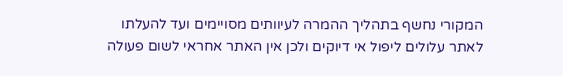המקורי נחשף בתהליך ההמרה לעיוותים מסויימים ועד להעלתו לאתר עלולים ליפול אי דיוקים ולכן אין האתר אחראי לשום פעולה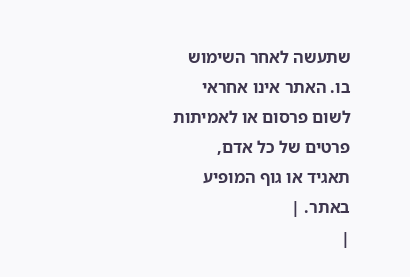שתעשה לאחר השימוש בו. האתר אינו אחראי לשום פרסום או לאמיתות פרטים של כל אדם, תאגיד או גוף המופיע באתר. |
|